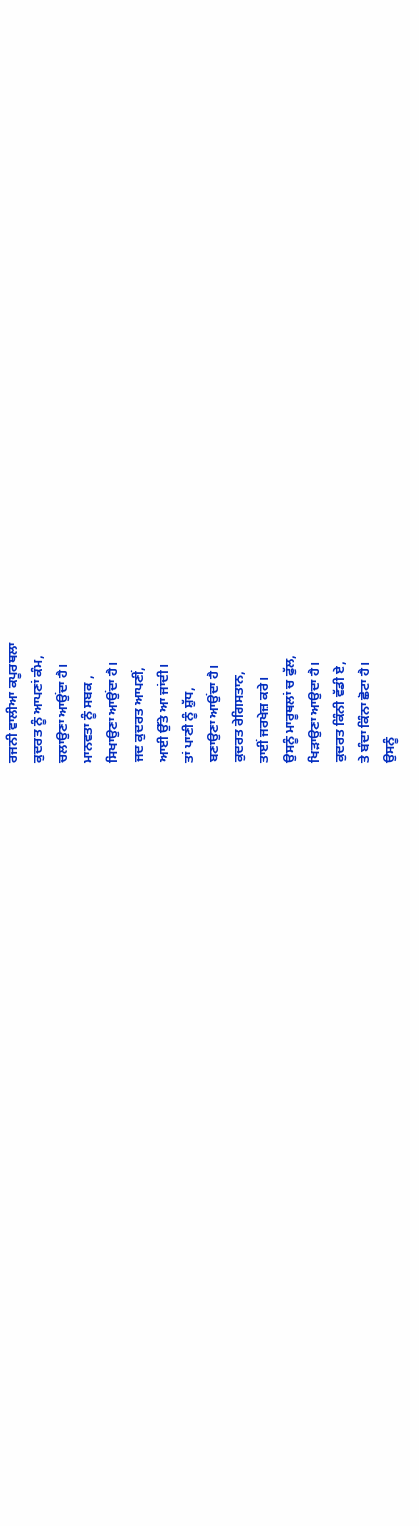ਰਜਨੀ ਵਾਲੀਆ ਕਪੂਰਥਲਾ
ਕੁਦਰਤ ਨੂੰ ਆਪਣਾਂ ਕੰਮ,
ਚਲਾਉਣਾ ਆਉਂਦਾ ਹੈ।
ਮਾਨਵਤਾ ਨੂੰ ਸਬਕ ,
ਸਿਖਾਉਣਾ ਆਉਂਦਾ ਹੈ।
ਜਦ ਕੁਦਰਤ ਆਪਣੀਂ,
ਆਈ ਉੱਤੇ ਆ ਜਾਂਦੀ।
ਤਾਂ ਪਾਣੀ ਨੂੰ ਸ਼ੁੱਧ,
ਬਣਾਉਣਾ ਆਉਂਦਾ ਹੈ।
ਕੁਦਰਤ ਰੇਗਿਸਤਾਨ,
ਤਾਈਂ ਜਰਖੇਜ਼ ਕਰੇ।
ਉਸਨੂੰ ਮਾਰੂਥਲਾਂ ਚ ਫੁੱਲ,
ਖਿੜਾਉਣਾ ਆਉਦਾ ਹੈ।
ਕੁਦਰਤ ਕਿੰਨੀ ਵੱਡੀ ਏ,
ਤੇ ਬੰਦਾ ਕਿੰਨਾ ਛੋਟਾ ਹੈ।
ਉਸਨੂੰ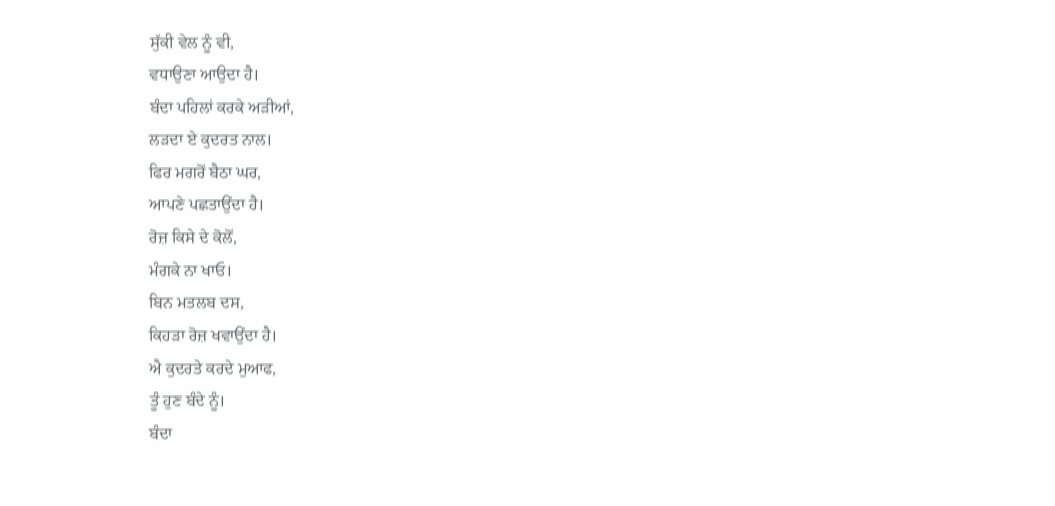ਸੁੱਕੀ ਵੇਲ ਨੂੰ ਵੀ,
ਵਧਾਉਣਾ ਆਉਦਾ ਹੈ।
ਬੰਦਾ ਪਹਿਲਾਂ ਕਰਕੇ ਅੜੀਆਂ,
ਲੜਦਾ ਏ ਕੁਦਰਤ ਨਾਲ।
ਫਿਰ ਮਗਰੋਂ ਬੈਠਾ ਘਰ,
ਆਪਣੇ ਪਛਤਾਉਂਦਾ ਹੈ।
ਰੋਜ਼ ਕਿਸੇ ਦੇ ਕੋਲੋਂ,
ਮੰਗਕੇ ਨਾ ਖਾਓ।
ਬਿਨ ਮਤਲਬ ਦਸ,
ਕਿਹੜਾ ਰੋਜ਼ ਖਵਾਉਂਦਾ ਹੈ।
ਐ ਕੁਦਰਤੇ ਕਰਦੇ ਮੁਆਫ,
ਤੂੰ ਹੁਣ ਬੰਦੇ ਨੂੰ।
ਬੰਦਾ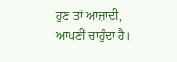ਹੁਣ ਤਾਂ ਆਜ਼ਾਦੀ,
ਆਪਣੀਂ ਚਾਹੁੰਦਾ ਹੈ।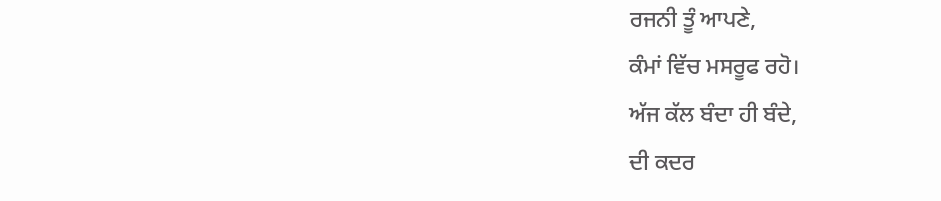ਰਜਨੀ ਤੂੰ ਆਪਣੇ,
ਕੰਮਾਂ ਵਿੱਚ ਮਸਰੂਫ ਰਹੋ।
ਅੱਜ ਕੱਲ ਬੰਦਾ ਹੀ ਬੰਦੇ,
ਦੀ ਕਦਰ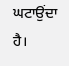ਘਟਾਉਂਦਾ ਹੈ।